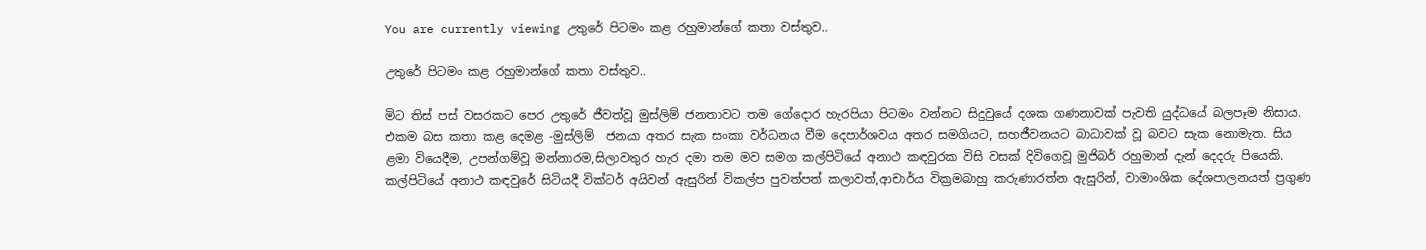You are currently viewing උතුරේ පිටමං කළ රහුමාන්ගේ කතා වස්තුව..

උතුරේ පිටමං කළ රහුමාන්ගේ කතා වස්තුව..

මිට තිස් පස් වසරකට පෙර උතුරේ ජීවත්වූ මුස්ලිම් ජනතාවට තම ගේදොර හැරපියා පිටමං වන්නට සිදුවුයේ දශක ගණනාවක් පැවති යුද්ධයේ බලපෑම නිසාය. එකම බස කතා කළ දෙමළ -මුස්ලිම්  ජනයා අතර සැක සංකා වර්ධනය වීම දෙපාර්ශවය අතර සමගියට, සහජීවනයට බාධාවක් වූ බවට සැක නොමැත. සිය ළමා වියෙදීම, උපන්ගම්වූ මන්නාරම,සිලාවතුර හැර දමා තම මව සමග කල්පිටියේ අනාථ කඳවුරක විසි වසක් දිවිගෙවූ මුජිබර් රහුමාන් දැන් දෙදරු පියෙකි. කල්පිටියේ අනාථ කඳවුරේ සිටියදී වික්ටර් අයිවන් ඇසුරින් විකල්ප පුවත්පත් කලාවත්,ආචාර්ය වික්‍රමබාහු කරුණාරත්න ඇසුරින්, වාමාංශික දේශපාලනයත් ප්‍රගුණ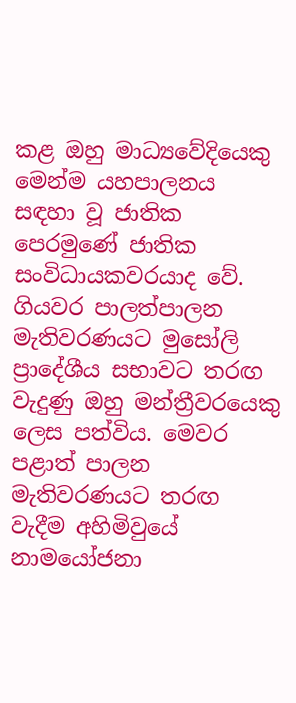කළ ඔහු මාධ්‍යවේදියෙකු මෙන්ම යහපාලනය සඳහා වූ ජාතික පෙරමුණේ ජාතික සංවිධායකවරයාද වේ. ගියවර පාලත්පාලන මැතිවරණයට මුසෝලි ප්‍රාදේශීය සභාවට තරඟ වැදුණු ඔහු මන්ත්‍රීවරයෙකු ලෙස පත්විය. මෙවර පළාත් පාලන  මැතිවරණයට තරඟ වැදීම අහිමිවුයේ  නාමයෝජනා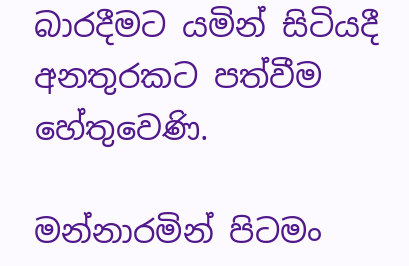බාරදීමට යමින් සිටියදී අනතුරකට පත්වීම හේතුවෙණි.

මන්නාරමින් පිටමං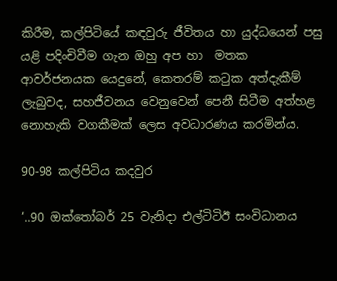කිරීම, කල්පිටියේ කඳවුරු ජීවිතය හා යුද්ධයෙන් පසු යළි පදිංචිවීම ගැන ඔහු අප හා  මතක ආවර්ජනයක යෙදුනේ, කෙතරම් කටුක අත්දැකීම් ලැබුවද, සහජීවනය වෙනුවෙන් පෙනී සිටීම අත්හළ නොහැකි වගකීමක් ලෙස අවධාරණය කරමින්ය.

90-98 කල්පිටිය කදවුර

‘..90 ඔක්තෝබර් 25 වැනිදා එල්ටිටිඊ සංවිධානය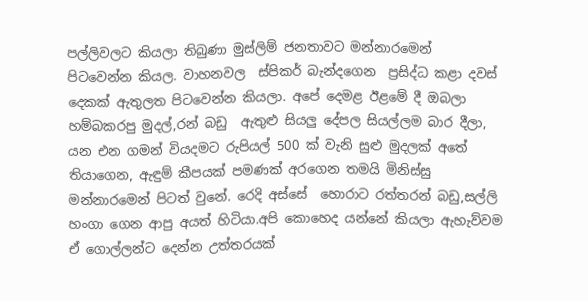පල්ලිවලට කියලා තිබුණා මුස්ලිම් ජනතාවට මන්නාරමෙන් පිටවෙන්න කියල. වාහනවල  ස්පිකර් බැන්දගෙන  ප්‍රසිද්ධ කළා දවස් දෙකක් ඇතුලත පිටවෙන්න කියලා. අපේ දෙමළ ඊළමේ දී ඔබලා හම්බකරපු මුදල්,රන් බඩු  ඇතුළු සියලු දේපල සියල්ලම බාර දීලා, යන එන ගමන් වියදමට රුපියල් 500 ක් වැනි සුළු මුදලක් අතේ තියාගෙන, ඇඳුම් කීපයක් පමණක් අරගෙන තමයි මිනිස්සු මන්නාරමෙන් පිටත් වුනේ. රෙදි අස්සේ  හොරාට රත්තරන් බඩු,සල්ලි හංගා ගෙන ආපු අයත් හිටියා.අපි කොහෙද යන්නේ කියලා ඇහැව්වම ඒ ගොල්ලන්ට දෙන්න උත්තරයක්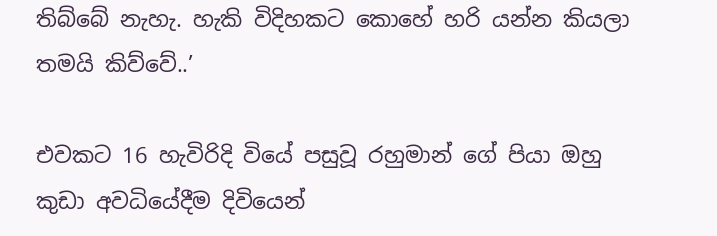තිබ්බේ නැහැ. හැකි විදිහකට කොහේ හරි යන්න කියලා තමයි කිව්වේ..’

එවකට 16 හැවිරිදි වියේ පසුවූ රහුමාන් ගේ පියා ඔහු  කුඩා අවධියේදීම දිවියෙන්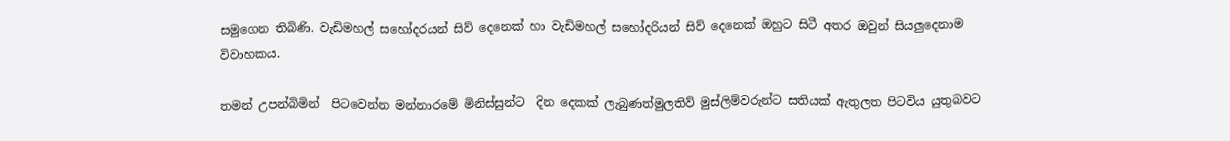සමුගෙන තිබිණි. වැඩිමහල් සහෝදරයන් සිව් දෙනෙක් හා වැඩිමහල් සහෝදරියන් සිව් දෙනෙක් ඔහුට සිටී අතර ඔවුන් සියලුදෙනාම විවාහකය.

තමන් උපන්බිමින්  පිටවෙන්න මන්නාරමේ මිනිස්සුන්ට  දින දෙකක් ලැබුණත්මුලතිව් මුස්ලිම්වරුන්ට සතියක් ඇතුලත පිටවිය යුතුබවට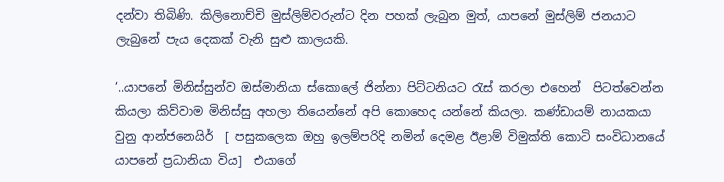දන්වා තිබිණි. කිලිනොච්චි මුස්ලිම්වරුන්ට දින පහක් ලැබුන මුත්, යාපනේ මුස්ලිම් ජනයාට ලැබුනේ පැය දෙකක් වැනි සුළු කාලයකි.

‘..යාපනේ මිනිස්සුන්ව ඔස්මානියා ස්කොලේ ජින්නා පිට්ටනියට රැස් කරලා එහෙන්  පිටත්වෙන්න කියලා කිව්වාම මිනිස්සු අහලා තියෙන්නේ අපි කොහෙද යන්නේ කියලා. කණ්ඩායම් නායකයා වුනු ආන්ජනෙයිර්  [ පසුකලෙක ඔහු ඉලම්පරිදි නමින් දෙමළ ඊළාම් විමුක්ති කොටි සංවිධානයේ යාපනේ ප්‍රධානියා විය]  එයාගේ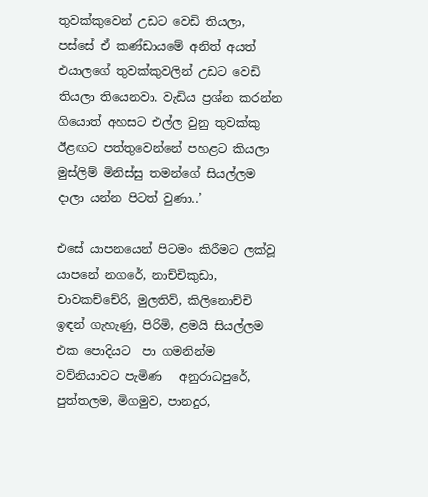තුවක්කුවෙන් උඩට වෙඩි තියලා, පස්සේ ඒ කණ්ඩායමේ අනිත් අයත් එයාලගේ තුවක්කුවලින් උඩට වෙඩි තියලා තියෙනවා. වැඩිය ප්‍රශ්න කරන්න ගියොත් අහසට එල්ල වුනු තුවක්කු ඊළඟට පත්තුවෙන්නේ පහළට කියලා මුස්ලිම් මිනිස්සු තමන්ගේ සියල්ලම දාලා යන්න පිටත් වුණා..’

එසේ යාපනයෙන් පිටමං කිරීමට ලක්වූ  යාපනේ නගරේ, නාච්චිකුඩා, චාවකච්චේරි, මුලතිව්, කිලිනොච්චි ඉඳන් ගැහැණු, පිරිමි, ළමයි සියල්ලම එක පොදියට  පා ගමනින්ම  වව්නියාවට පැමිණ   අනුරාධපුරේ, පුත්තලම, මිගමුව, පානදුර,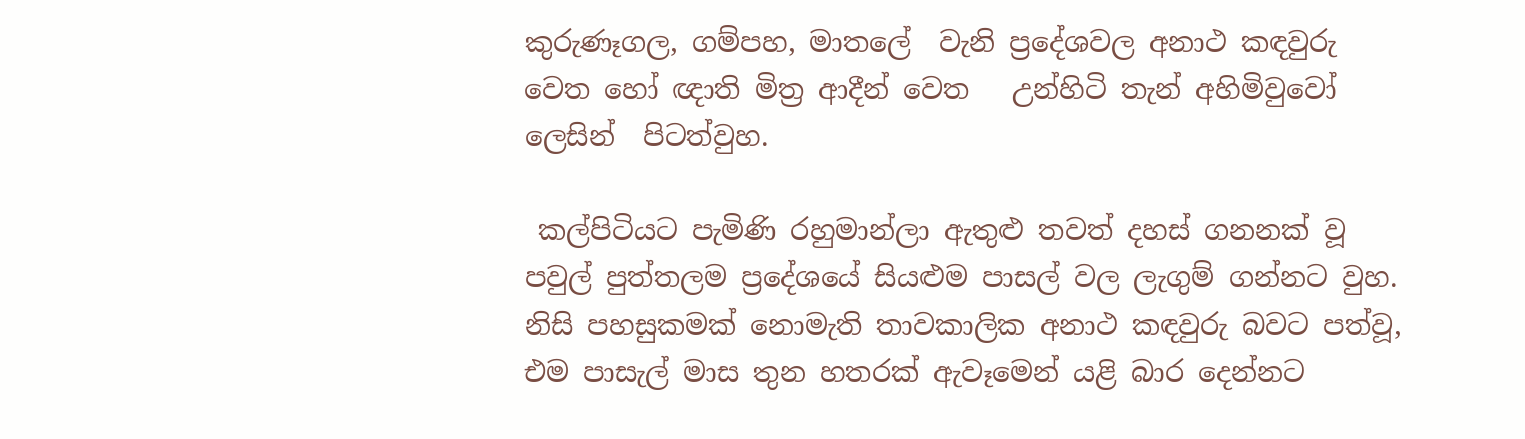කුරුණෑගල, ගම්පහ, මාතලේ  වැනි ප්‍රදේශවල අනාථ කඳවුරු වෙත හෝ ඥාති මිත්‍ර ආදීන් වෙත   උන්හිටි තැන් අහිමිවුවෝ  ලෙසින්  පිටත්වුහ.

 කල්පිටියට පැමිණි රහුමාන්ලා ඇතුළු තවත් දහස් ගනනක් වූ  පවුල් පුත්තලම ප්‍රදේශයේ සියළුම පාසල් වල ලැගුම් ගන්නට වුහ. නිසි පහසුකමක් නොමැති තාවකාලික අනාථ කඳවුරු බවට පත්වූ, එම පාසැල් මාස තුන හතරක් ඇවෑමෙන් යළි බාර දෙන්නට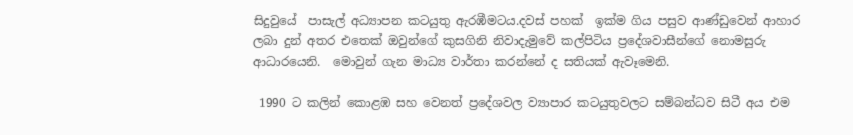සිදුවුයේ  පාසැල් අධ්‍යාපන කටයුතු ඇරඹීමටය.දවස් පහක්  ඉක්ම ගිය පසුව ආණ්ඩුවෙන් ආහාර ලබා දුන් අතර එතෙක් ඔවුන්ගේ කුසගිනි නිවාදැමුවේ කල්පිටිය ප්‍රදේශවාසීන්ගේ නොමසුරු ආධාරයෙනි.  මොවුන් ගැන මාධ්‍ය වාර්තා කරන්නේ ද සතියක් ඇවෑමෙනි.

 1990 ට කලින් කොළඹ සහ වෙනත් ප්‍රදේශවල ව්‍යාපාර කටයුතුවලට සම්බන්ධව සිටී අය එම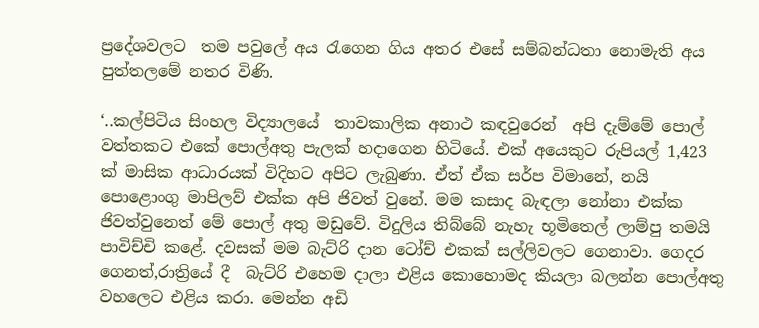ප්‍රදේශවලට  තම පවුලේ අය රැගෙන ගිය අතර එසේ සම්බන්ධතා නොමැති අය පුත්තලමේ නතර විණි.

‘..කල්පිටිය සිංහල විද්‍යාලයේ  තාවකාලික අනාථ කඳවුරෙන්  අපි දැම්මේ පොල් වත්තකට එකේ පොල්අතු පැලක් හදාගෙන හිටියේ. එක් අයෙකුට රුපියල් 1,423 ක් මාසික ආධාරයක් විදිහට අපිට ලැබුණා. ඒත් ඒක සර්ප විමානේ, නයි පොළොංගු මාපිලව් එක්ක අපි ජිවත් වුනේ. මම කසාද බැඳලා නෝනා එක්ක ජිවත්වුනෙත් මේ පොල් අතු මඩුවේ. විදුලිය තිබ්බේ නැහැ භූමිතෙල් ලාම්පු තමයි පාවිච්චි කළේ. දවසක් මම බැට්රි දාන ටෝච් එකක් සල්ලිවලට ගෙනාවා. ගෙදර ගෙනත්,රාත්‍රියේ දී  බැට්රි එහෙම දාලා එළිය කොහොමද කියලා බලන්න පොල්අතු වහලෙට එළිය කරා. මෙන්න අඩි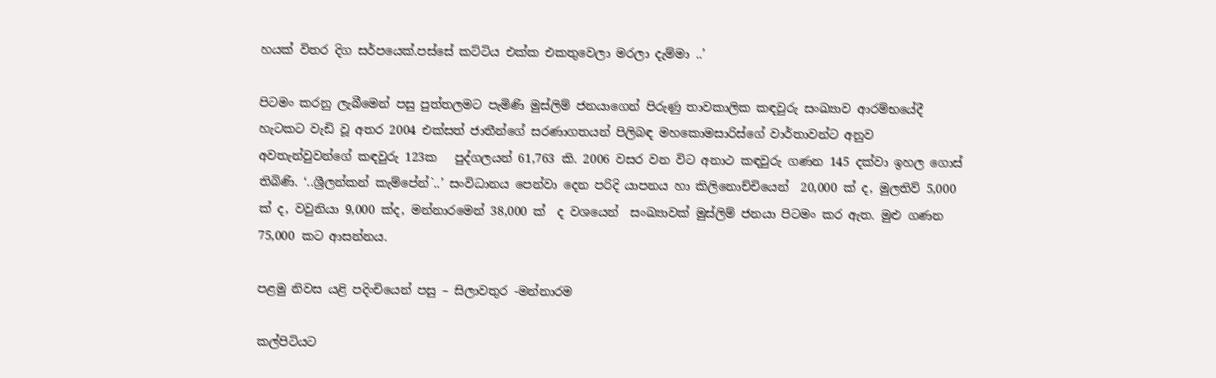හයක් විතර දිග සර්පයෙක්.පස්සේ කට්ටිය එක්ක එකතුවෙලා මරලා දැම්මා ..’

පිටමං කරනු ලැබීමෙන් පසු පුත්තලමට පැමිණි මුස්ලිම් ජනයාගෙන් පිරුණු තාවකාලික කඳවුරු සංඛ්‍යාව ආරම්භයේදී හැටකට වැඩි වූ අතර 2004 එක්සත් ජාතීන්ගේ සරණාගතයන් පිලිබඳ මහකොමසාරිස්ගේ වාර්තාවන්ට අනුව අවතැන්වුවන්ගේ කඳවුරු 123ක   පුද්ගලයන් 61,763 කි. 2006 වසර වන විට අනාථ කඳවුරු ගණන 145 දක්වා ඉහල ගොස් තිබිණි. ‘..ශ්‍රීලන්කන් කැම්පේන්`..’ සංවිධානය පෙන්වා දෙන පරිදි යාපනය හා කිලිනොච්චියෙන්  20,000 ක් ද, මුලතිව් 5,000 ක් ද, වවුනියා 9,000 ක්ද, මන්නාරමෙන් 38,000 ක්  ද වශයෙන්  සංඛ්‍යාවක් මුස්ලිම් ජනයා පිටමං කර ඇත. මුළු ගණන 75,000 කට ආසන්නය.

පළමු නිවස යළි පදිංචියෙන් පසු – සිලාවතුර -මන්නාරම

කල්පිටියට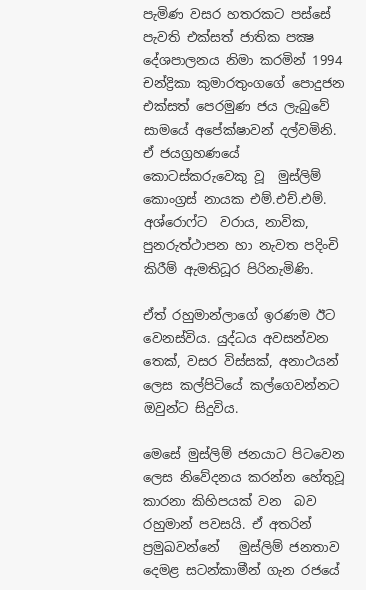පැමිණ වසර හතරකට පස්සේ පැවති එක්සත් ජාතික පක්‍ෂ දේශපාලනය නිමා කරමින් 1994 චන්ද්‍රිකා කුමාරතුංගගේ පොදුජන එක්සත් පෙරමුණ ජය ලැබුවේ සාමයේ අපේක්ෂාවන් දල්වමිනි. ඒ ජයග්‍රහණයේ කොටස්කරුවෙකු වූ  මුස්ලිම් කොංග්‍රස් නායක එම්.එච්.එම්. අශ්රොෆ්ට  වරාය, නාවික, පුනරුත්ථාපන හා නැවත පදිංචි කිරීම් ඇමතිධූර පිරිනැමිණි.

ඒත් රහුමාන්ලාගේ ඉරණම ඊට වෙනස්විය. යුද්ධය අවසන්වන තෙක්, වසර විස්සක්, අනාථයන් ලෙස කල්පිටියේ කල්ගෙවන්නට ඔවුන්ට සිදුවිය.

මෙසේ මුස්ලිම් ජනයාට පිටවෙන ලෙස නිවේදනය කරන්න හේතුවූ කාරනා කිහිපයක් වන  බව රහුමාන් පවසයි. ඒ අතරින් ප්‍රමුඛවන්නේ   මුස්ලිම් ජනතාව දෙමළ සටන්කාමීන් ගැන රජයේ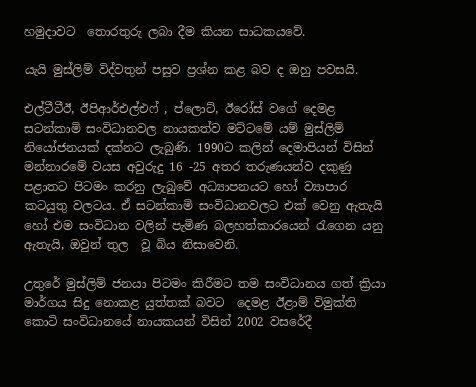හමුදාවට  තොරතුරු ලබා දීම කියන සාධකයවේ.

යැයි මුස්ලිම් විද්වතුන් පසුව ප්‍රශ්න කළ බව ද ඔහු පවසයි.

එල්ටීටීඊ, ඊපිආර්එල්එෆ් , ප්ලොට්, ඊරෝස් වගේ දෙමළ සටන්කාමි සංවිධානවල නායකත්ව මට්ටමේ යම් මුස්ලිම් නියෝජනයක් දක්නට ලැබුණි. 1990ට කලින් දෙමාපියන් විසින්  මන්නාරමේ වයස අවුරුදු 16 -25 අතර තරුණයන්ව දකුණු පළාතට පිටමං කරනු ලැබුවේ අධ්‍යාපනයට හෝ ව්‍යාපාර කටයුතු වලටය. ඒ සටන්කාමි සංවිධානවලට එක් වෙනු ඇතැයි හෝ එම සංවිධාන වලින් පැමිණ බලහත්කාරයෙන් රැගෙන යනු ඇතැයි, ඔවුන් තුල  වූ බිය නිසාවෙනි.

උතුරේ මුස්ලිම් ජනයා පිටමං කිරීමට තම සංවිධානය ගත් ක්‍රියා මාර්ගය සිදු නොකළ යුත්තක් බවට  දෙමළ ඊළාම් විමුක්ති කොටි සංවිධානයේ නායකයන් විසින් 2002 වසරේදී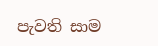පැවති සාම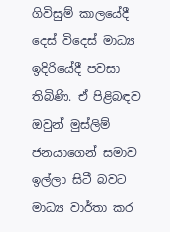ගිවිසුම් කාලයේදී  දෙස් විදෙස් මාධ්‍ය ඉදිරියේදී පවසා තිබිණි. ඒ පිළිබඳව ඔවුන් මුස්ලිම් ජනයාගෙන් සමාව ඉල්ලා සිටී බවට මාධ්‍ය වාර්තා කර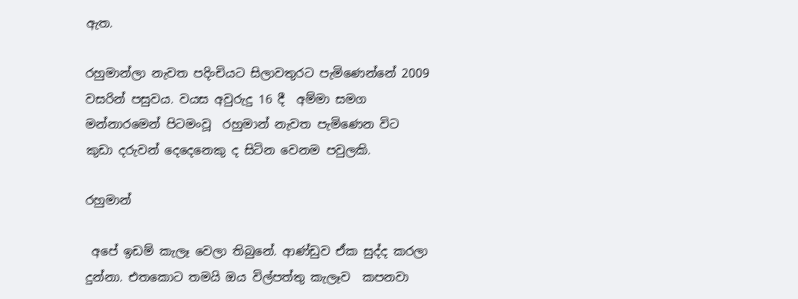ඇත.

රහුමාන්ලා නැවත පදිංචියට සිලාවතුරට පැමිණෙන්නේ 2009 වසරින් පසුවය. වයස අවුරුදු 16 දී  අම්මා සමග මන්නාරමෙන් පිටමංවූ  රහුමාන් නැවත පැමිණෙන විට කුඩා දරුවන් දෙදෙනෙකු ද සිටින වෙනම පවුලකි.

රහුමාන්

 අපේ ඉඩම් කැලෑ වෙලා තිබුනේ. ආණ්ඩුව ඒක සුද්ද කරලා දුන්නා. එතකොට තමයි ඔය විල්පත්තු කැලෑව  කපනවා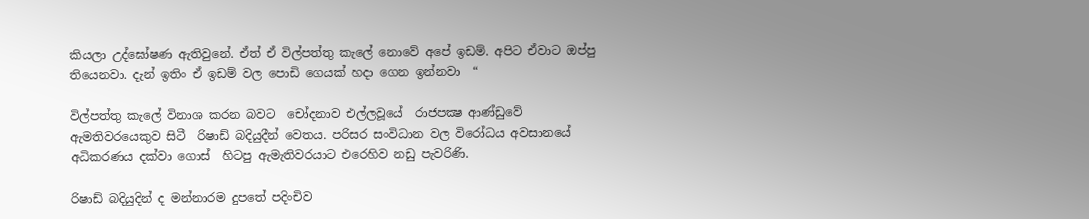කියලා උද්ඝෝෂණ ඇතිවුනේ. ඒත් ඒ විල්පත්තු කැලේ නොවේ අපේ ඉඩම්. අපිට ඒවාට ඔප්පු තියෙනවා. දැන් ඉතිං ඒ ඉඩම් වල පොඩි ගෙයක් හදා ගෙන ඉන්නවා  “

විල්පත්තු කැලේ විනාශ කරන බවට  චෝදනාව එල්ලවූයේ  රාජපක්‍ෂ ආණ්ඩුවේ ඇමතිවරයෙකුව සිටී  රිෂාඩ් බදියුදීන් වෙතය. පරිසර සංවිධාන වල විරෝධය අවසානයේ අධිකරණය දක්වා ගොස්  හිටපු ඇමැතිවරයාට එරෙහිව නඩු පැවරිණි.

රිෂාඩ් බදියුදින් ද මන්නාරම දුපතේ පදිංචිව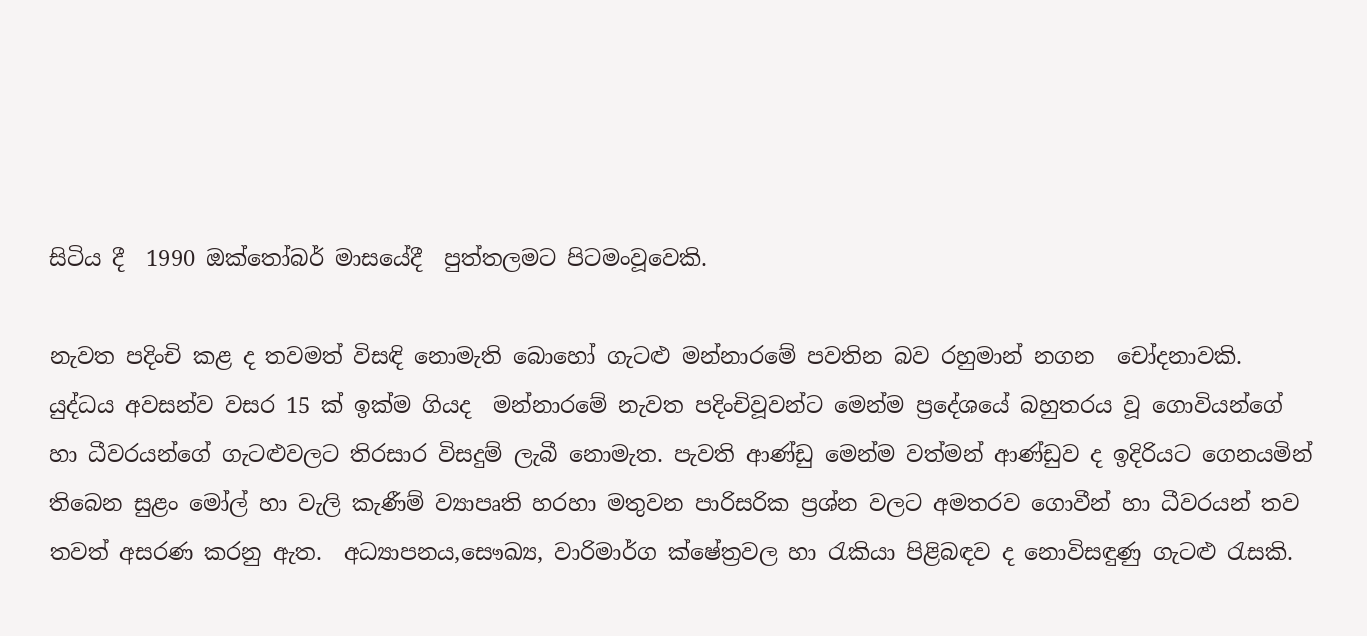සිටිය දී  1990 ඔක්තෝබර් මාසයේදී  පුත්තලමට පිටමංවූවෙකි.

නැවත පදිංචි කළ ද තවමත් විසඳි නොමැති බොහෝ ගැටළු මන්නාරමේ පවතින බව රහුමාන් නගන  චෝදනාවකි. යුද්ධය අවසන්ව වසර 15 ක් ඉක්ම ගියද  මන්නාරමේ නැවත පදිංචිවූවන්ට මෙන්ම ප්‍රදේශයේ බහුතරය වූ ගොවියන්ගේ හා ධීවරයන්ගේ ගැටළුවලට තිරසාර විසදුම් ලැබී නොමැත. පැවති ආණ්ඩු මෙන්ම වත්මන් ආණ්ඩුව ද ඉදිරියට ගෙනයමින් තිබෙන සුළං මෝල් හා වැලි කැණීම් ව්‍යාපෘති හරහා මතුවන පාරිසරික ප්‍රශ්න වලට අමතරව ගොවීන් හා ධීවරයන් තව තවත් අසරණ කරනු ඇත.  අධ්‍යාපනය,සෞඛ්‍ය, වාරිමාර්ග ක්ෂේත්‍රවල හා රැකියා පිළිබඳව ද නොවිසඳුණු ගැටළු රැසකි.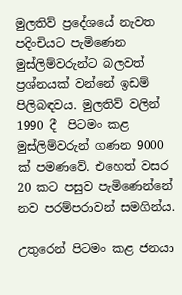මුලතිව් ප්‍රදේශයේ නැවත පදිංචියට පැමිණෙන මුස්ලිම්වරුන්ට බලවත් ප්‍රශ්නයක් වන්නේ ඉඩම් පිලිබඳවය. මුලතිව් වලින්  1990 දී  පිටමං කළ මුස්ලිම්වරුන් ගණන 9000 ක් පමණවේ. එහෙත් වසර 20 කට පසුව පැමිණෙන්නේ නව පරම්පරාවන් සමගින්ය.

උතුරෙන් පිටමං කළ ජනයා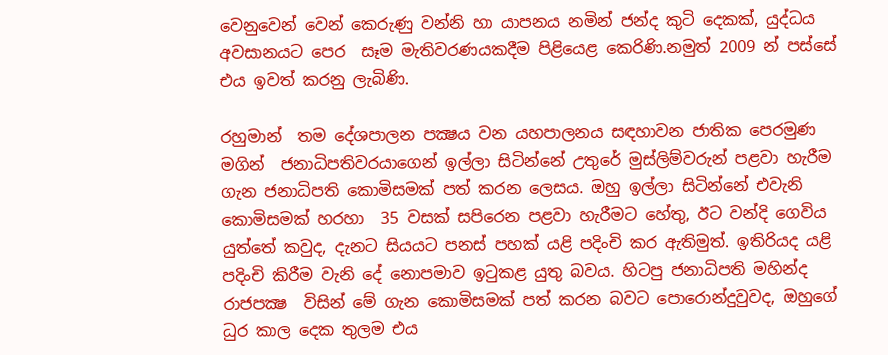වෙනුවෙන් වෙන් කෙරුණු වන්නි හා යාපනය නමින් ජන්ද කුටි දෙකක්, යුද්ධය අවසානයට පෙර  සෑම මැතිවරණයකදීම පිළියෙළ කෙරිණි.නමුත් 2009 න් පස්සේ එය ඉවත් කරනු ලැබිණි.

රහුමාන්  තම දේශපාලන පක්‍ෂය වන යහපාලනය සඳහාවන ජාතික පෙරමුණ මගින්  ජනාධිපතිවරයාගෙන් ඉල්ලා සිටින්නේ උතුරේ මුස්ලිම්වරුන් පළවා හැරීම ගැන ජනාධිපති කොමිසමක් පත් කරන ලෙසය. ඔහු ඉල්ලා සිටින්නේ එවැනි කොමිසමක් හරහා  35 වසක් සපිරෙන පළවා හැරීමට හේතු, ඊට වන්දි ගෙවිය යුත්තේ කවුද, දැනට සියයට පනස් පහක් යළි පදිංචි කර ඇතිමුත්. ඉතිරියද යළි පදිංචි කිරීම වැනි දේ නොපමාව ඉටුකළ යුතු බවය. හිටපු ජනාධිපති මහින්ද රාජපක්‍ෂ  විසින් මේ ගැන කොමිසමක් පත් කරන බවට පොරොන්දුවුවද, ඔහුගේ ධුර කාල දෙක තුලම එය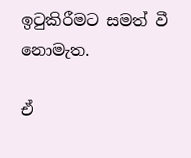ඉටුකිරීමට සමත් වී නොමැත.

ඒ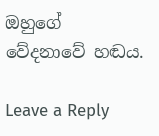ඔහුගේ  වේදනාවේ හඬය.

Leave a Reply